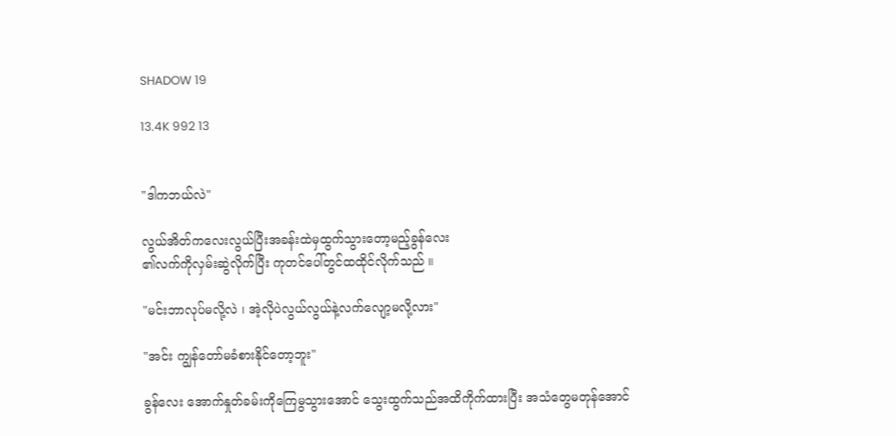SHADOW 19

13.4K 992 13


"ဒါကဘယ်လဲ"

လွယ်အိတ်ကလေးလွယ်ပြီးအခန်းထဲမှထွက်သွားတော့မည့်ခွန်လေး
၏လက်ကိုလှမ်းဆွဲလိုက်ပြီး ကုတင်ပေါ်တွင်ထထိုင်လိုက်သည် ။

"မင်းဘာလုပ်မလို့လဲ ၊ အဲ့လိုပဲလွယ်လွယ်နဲ့လက်လျော့မလို့လား"

"အင်း ကျွန်တော်မခံစားနိုင်တော့ဘူး"

ခွန်လေး အောက်နှုတ်ခမ်းကိုကြေမွသွားအောင် သွေးထွက်သည်အထိကိုက်ထားပြီး အသံတွေမတုန်အောင်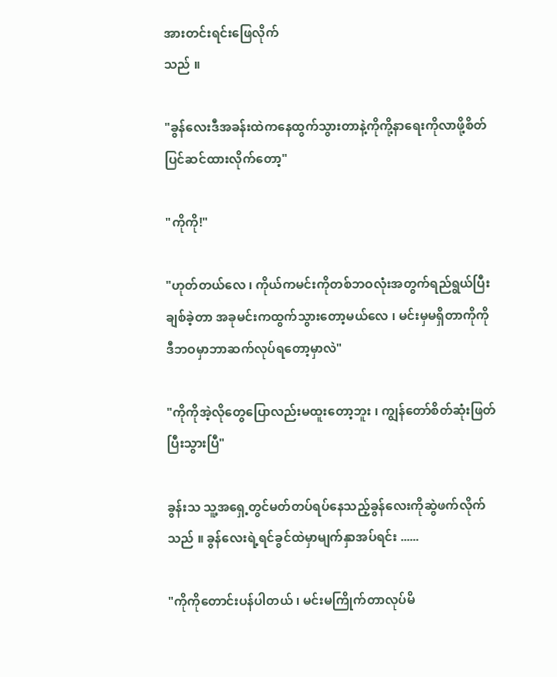အားတင်းရင်းဖြေလိုက်
သည် ။

"ခွန်လေးဒီအခန်းထဲကနေထွက်သွားတာနဲ့ကိုကို့နာရေးကိုလာဖို့စိတ်
ပြင်ဆင်ထားလိုက်တော့"

"ကိုကို!"

"ဟုတ်တယ်လေ ၊ ကိုယ်ကမင်းကိုတစ်ဘဝလုံးအတွက်ရည်ရွယ်ပြီး
ချစ်ခဲ့တာ အခုမင်းကထွက်သွားတော့မယ်လေ ၊ မင်းမှမရှိတာကိုကို
ဒီဘဝမှာဘာဆက်လုပ်ရတော့မှာလဲ"

"ကိုကိုအဲ့လိုတွေပြောလည်းမထူးတော့ဘူး ၊ ကျွန်တော်စိတ်ဆုံးဖြတ်
ပြီးသွားပြီ"

ခွန်းသ သူ့အရှေ့တွင်မတ်တပ်ရပ်နေသည့်ခွန်လေးကိုဆွဲဖက်လိုက်
သည် ။ ခွန်လေးရဲ့ရင်ခွင်ထဲမှာမျက်နှာအပ်ရင်း ......

"ကိုကိုတောင်းပန်ပါတယ် ၊ မင်းမကြိုက်တာလုပ်မိ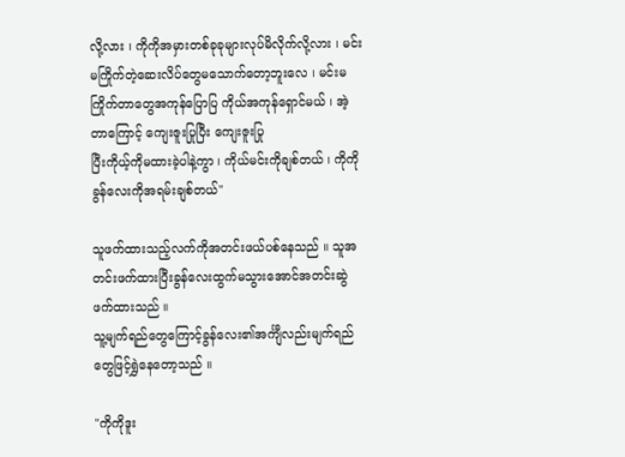လို့လား ၊ ကိုကိုအမှားတစ်ခုခုများလုပ်မိလိုက်လို့လား ၊ မင်းမကြိုက်တဲ့ဆေးလိပ်တွေမသောက်တော့ဘူးလေ ၊ မင်းမကြိုက်တာတွေအကုန်ပြောပြ ကိုယ်အကုန်ရှောင်မယ် ၊ အဲ့တာကြောင့် ကျေးဇူးပြုပြီး ကျေးဇူးပြု
ပြီးကိုယ့်ကိုမထားခဲ့ပါနဲ့ကွာ ၊ ကိုယ်မင်းကိုချစ်တယ် ၊ ကိုကိုခွန်လေးကိုအရမ်းချစ်တယ်"

သူဖက်ထားသည့်လက်ကိုအတင်းဖယ်ပစ်နေသည် ။ သူအတင်းဖက်ထားပြီးခွန်လေးထွက်မသွားအောင်အတင်းဆွဲဖက်ထားသည် ။
သူ့မျက်ရည်တွေကြောင့်ခွန်လေး၏အင်္ကျီလည်းမျက်ရည်တွေဖြင့်ရွှဲနေတော့သည် ။

"ကိုကိုဒူး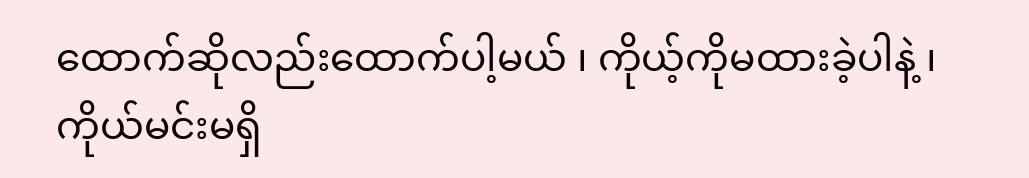ထောက်ဆိုလည်းထောက်ပါ့မယ် ၊ ကိုယ့်ကိုမထားခဲ့ပါနဲ့ ၊
ကိုယ်မင်းမရှိ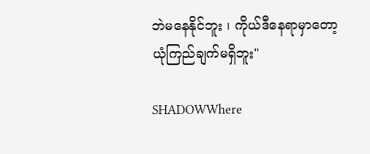ဘဲမနေနိုင်ဘူး ၊ ကိုယ်ဒီနေရာမှာတော့ယုံကြည်ချက်မရှိဘူး"

SHADOWWhere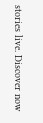stories live. Discover now